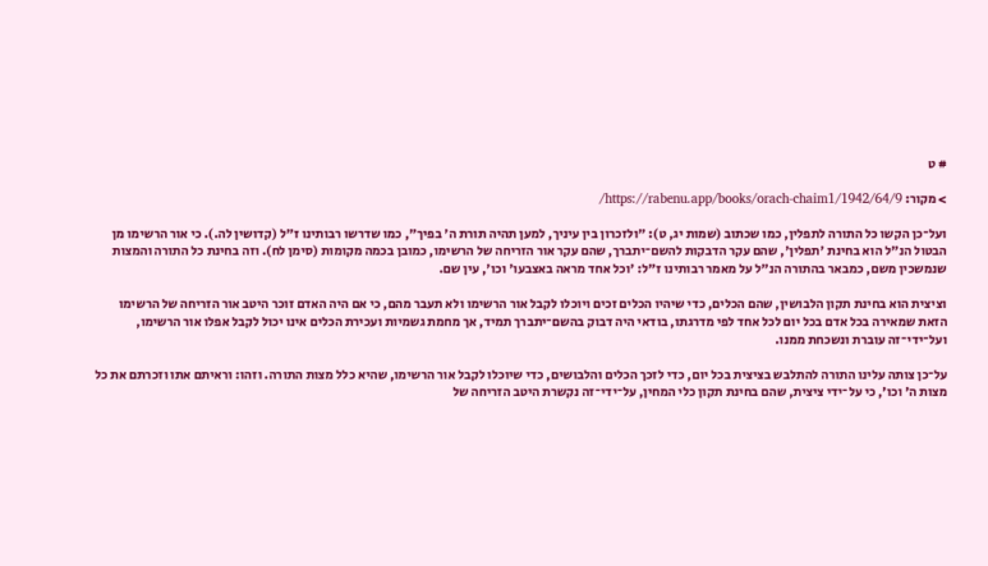# ט

> מקור: https://rabenu.app/books/orach-chaim1/1942/64/9/

ועל־כן הקשו כל התורה לתפלין, כמו שכתוב (שמות יג, ט): "ולזכרון בין עיניך, למען תהיה תורת ה' בפיך", כמו שדרשו רבותינו ז"ל (קדושין לה.). כי אור הרשימו מן הבטול הנ"ל הוא בחינת 'תפלין', שהם עקר הדבקות להשם־יתברך, שהם עקר אור הזריחה של הרשימו, כמובן בכמה מקומות (סימן לח). וזה בחינת כל התורה והמצות שנמשכין משם, כמבאר בהתורה הנ"ל על מאמר רבותינו ז"ל: 'וכל אחד מראה באצבעו' וכו', עין שם.

וציצית הוא בחינת תקון הלבושין, שהם הכלים, כדי שיהיו הכלים זכים ויוכלו לקבל אור הרשימו ולא תעבר מהם, כי אם היה האדם זוכר היטב אור הזריחה של הרשימו הזאת שמאירה בכל אדם בכל יום לכל אחד לפי מדרגתו, בודאי היה דבוק בהשם־יתברך תמיד, אך מחמת גשמיות ועכירת הכלים אינו יכול לקבל אפלו אור הרשימו, ועל־ידי־זה עוברת ונשכחת ממנו.

על־כן צותה עלינו התורה להתלבש בציצית בכל יום, כדי לזכך הכלים והלבושים, כדי שיוכלו לקבל אור הרשימו, שהיא כלל מצות התורה. וזהו: וראיתם אתו וזכרתם את כל מצות ה' וכו', כי על־ידי ציצית, שהם בחינת תקון כלי המחין, על־ידי־זה נקשרת היטב הזריחה של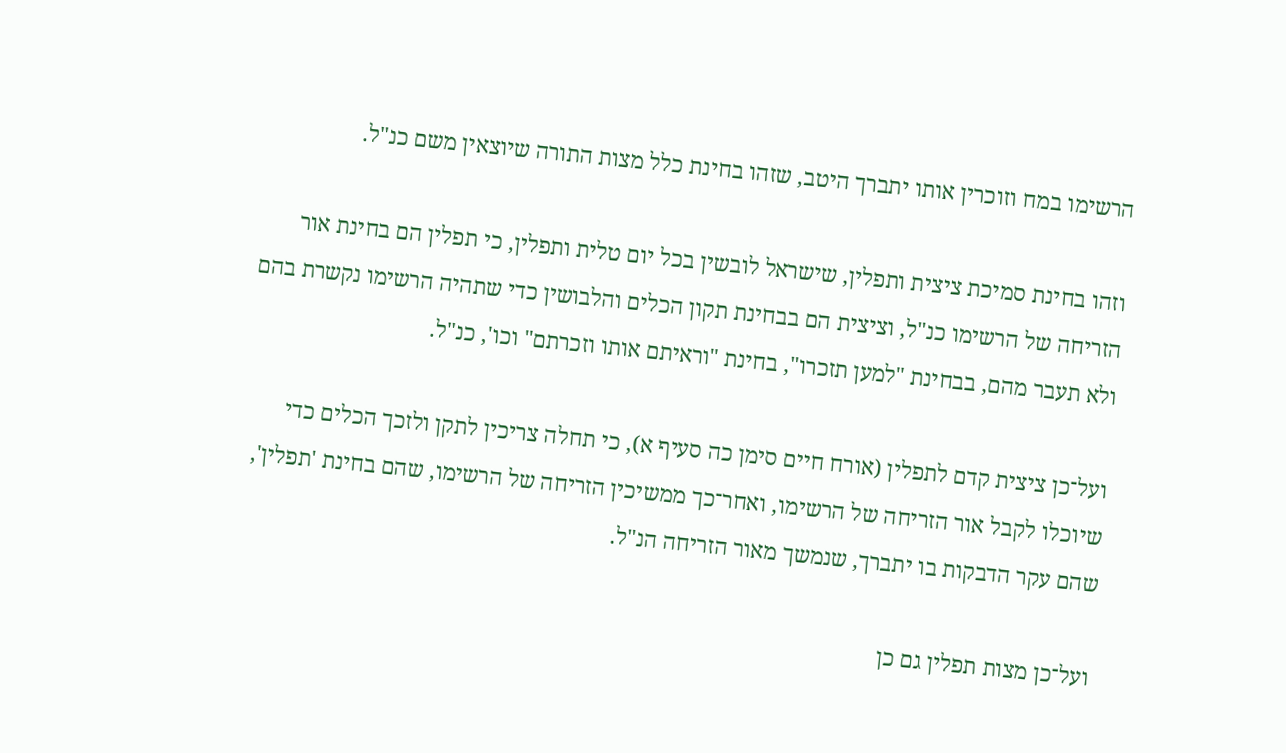הרשימו במח וזוכרין אותו יתברך היטב, שזהו בחינת כלל מצות התורה שיוצאין משם כנ"ל.

וזהו בחינת סמיכת ציצית ותפלין, שישראל לובשין בכל יום טלית ותפלין, כי תפלין הם בחינת אור הזריחה של הרשימו כנ"ל, וציצית הם בבחינת תקון הכלים והלבושין כדי שתהיה הרשימו נקשרת בהם ולא תעבר מהם, בבחינת "למען תזכרו", בחינת "וראיתם אותו וזכרתם" וכו', כנ"ל.

ועל־כן ציצית קדם לתפלין (אורח חיים סימן כה סעיף א), כי תחלה צריכין לתקן ולזכך הכלים כדי שיוכלו לקבל אור הזריחה של הרשימו, ואחר־כך ממשיכין הזריחה של הרשימו, שהם בחינת 'תפלין', שהם עקר הדבקות בו יתברך, שנמשך מאור הזריחה הנ"ל.

ועל־כן מצות תפלין גם כן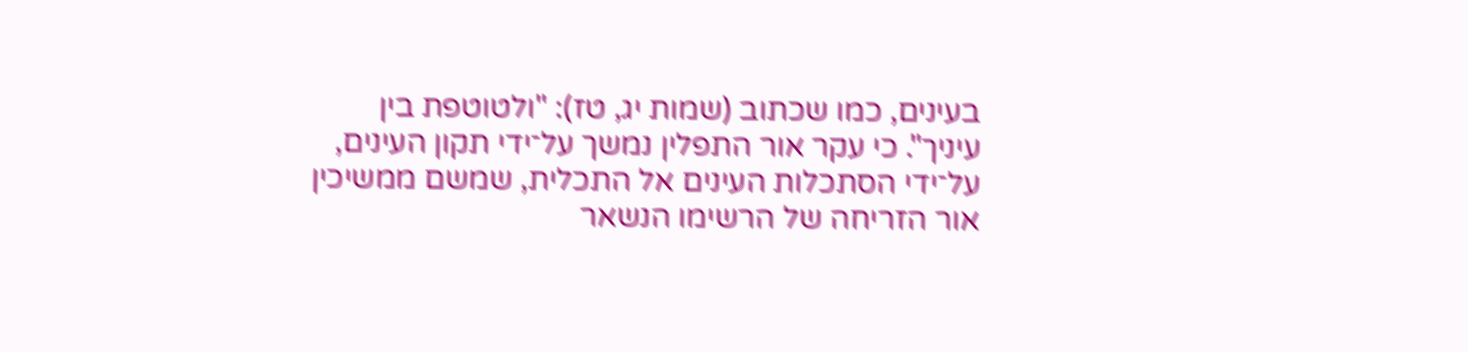בעינים, כמו שכתוב (שמות יג, טז): "ולטוטפת בין עיניך". כי עקר אור התפלין נמשך על־ידי תקון העינים, על־ידי הסתכלות העינים אל התכלית, שמשם ממשיכין אור הזריחה של הרשימו הנשאר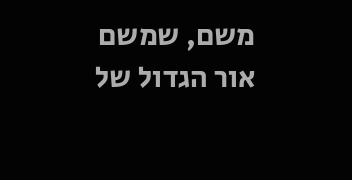משם, שמשם אור הגדול של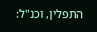התפלין, וכנ"ל: